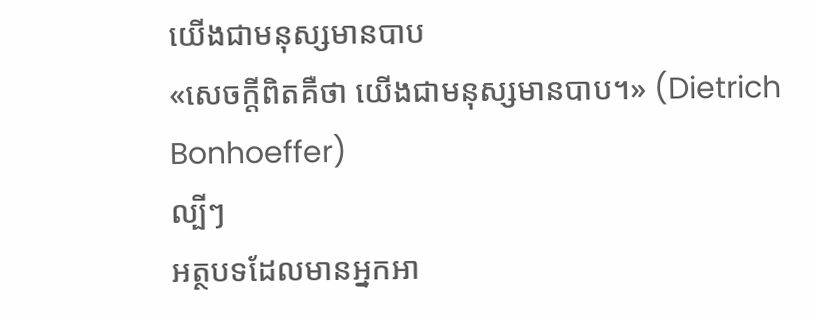យើងជាមនុស្សមានបាប
«សេចក្ដីពិតគឺថា យើងជាមនុស្សមានបាប។» (Dietrich Bonhoeffer)
ល្បីៗ
អត្ថបទដែលមានអ្នកអា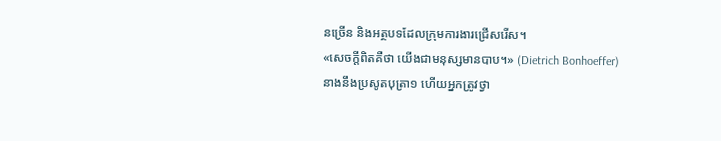នច្រើន និងអត្ថបទដែលក្រុមការងារជ្រើសរើស។
«សេចក្ដីពិតគឺថា យើងជាមនុស្សមានបាប។» (Dietrich Bonhoeffer)
នាងនឹងប្រសូតបុត្រា១ ហើយអ្នកត្រូវថ្វា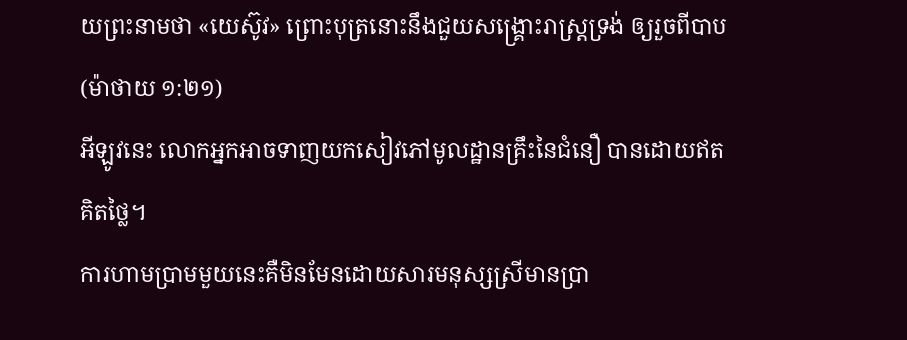យព្រះនាមថា «យេស៊ូវ» ព្រោះបុត្រនោះនឹងជួយសង្គ្រោះរាស្ត្រទ្រង់ ឲ្យរួចពីបាប (ម៉ាថាយ ១:២១)
អីឡូវនេះ លោកអ្នកអាចទាញយកសៀវភៅមូលដ្ឋានគ្រឹះនៃជំនឿ បានដោយឥតគិតថ្លៃ។
ការហាមប្រាមមួយនេះគឺមិនមែនដោយសារមនុស្សស្រីមានប្រា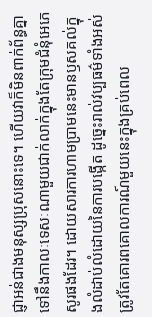ជ្ញាអន់ជាងមនុស្សប្រុសនោះទេ។ ហើយវាក៏មិនពាក់ព័ន្ធគ្នាទៅនឹងកាលៈទេសៈណាមួយជាក់លាក់ក្នុងតែក្រុមជំនុំអេភេសូរផងដែរ។ ដោយសារការហាមប្រាមនេះមានឫសគល់ក្នុងលំដាប់លំដោយនៃការបង្កើត ដូច្នេះរាល់វប្បធម៌ទាំងអស់ត្រូវតែគោរពគោលការណ៍មួយនេះក្នុងគ្រប់ពេល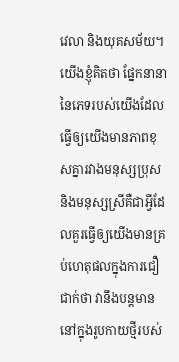វេលា និងយុគសម័យ។
យើងខ្ញុំគិតថា ផ្នែកនានានៃភេទរបស់យើងដែលធ្វើឲ្យយើងមានភាពខុសគ្នារវាងមនុស្សប្រុស និងមនុស្សស្រីគឺជាអ្វីដែលគួរធ្វើឲ្យយើងមានគ្រប់ហេតុផលក្នុងការជឿជាក់ថា វានឹងបន្តមាននៅក្នុងរូបកាយថ្មីរបស់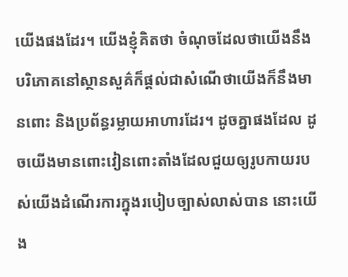យើងផងដែរ។ យើងខ្ញុំគិតថា ចំណុចដែលថាយើងនឹងបរិភោគនៅស្ថានសួគ៌ក៏ផ្ដល់ជាសំណើថាយើងក៏នឹងមានពោះ និងប្រព័ន្ធរម្លាយអាហារដែរ។ ដូចគ្នាផងដែល ដូចយើងមានពោះវៀនពោះតាំងដែលជួយឲ្យរូបកាយរបស់យើងដំណើរការក្នុងរបៀបច្បាស់លាស់បាន នោះយើង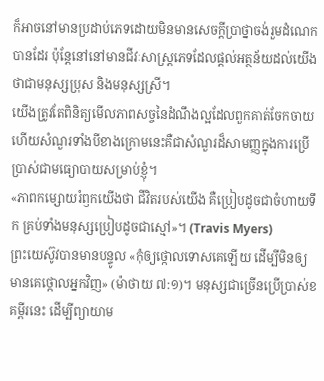ក៏អាចនៅមានប្រដាប់ភេទដោយមិនមានសេចក្ដីប្រាថ្នាចង់រួមដំណេកបានដែរ ប៉ុន្តែនៅនៅមានជីវៈសាស្ត្រភេទដែលផ្ដល់អត្ថន័យដល់យើងថាជាមនុស្សប្រុស និងមនុស្សស្រី។
យើងត្រូវតែពិនិត្យមើលភាពសច្ចនៃដំណឹងល្អដែលពួកគាត់ចែកចាយ ហើយសំណួរទាំងបីខាងក្រោមនេះគឺជាសំណួរដ៏សាមញ្ញក្នុងការប្រើប្រាស់ជាមធ្យោបាយសម្រាប់ខ្ញុំ។
«ភាពកម្សោយរំឭកយើងថា ជីវិតរបស់យើង គឺប្រៀបដូចជាចំហាយទឹក គ្រប់ទាំងមនុស្សប្រៀបដូចជាស្មៅ»។ (Travis Myers)
ព្រះយេស៊ូវបានមានបន្ទូល «កុំឲ្យថ្កោលទោសគេឡើយ ដើម្បីមិនឲ្យមានគេថ្កោលអ្នកវិញ» (ម៉ាថាយ ៧:១)។ មនុស្សជាច្រើនប្រើប្រាស់ខគម្ពីរនេះ ដើម្បីព្យាយាម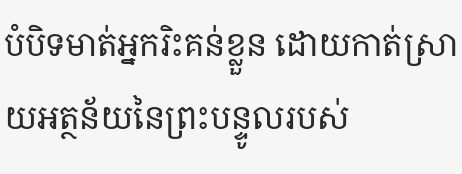បំបិទមាត់អ្នករិះគន់ខ្លួន ដោយកាត់ស្រាយអត្ថន័យនៃព្រះបន្ទូលរបស់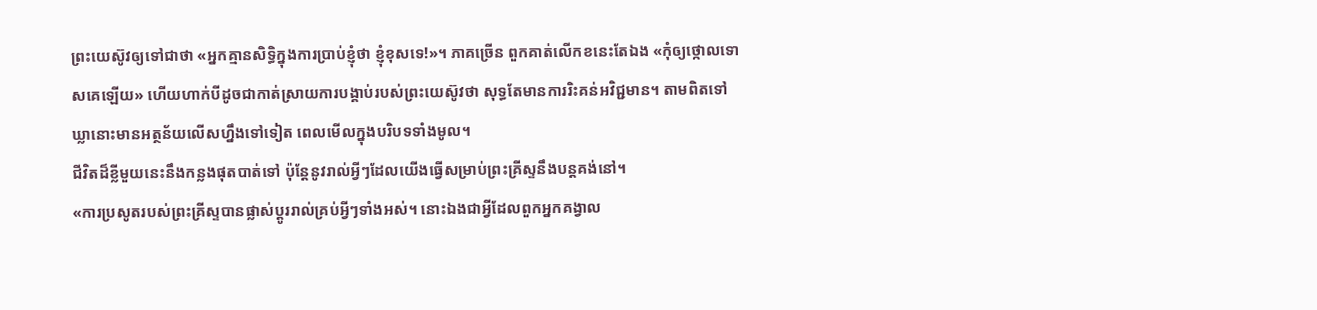ព្រះយេស៊ូវឲ្យទៅជាថា «អ្នកគ្មានសិទ្ធិក្នុងការប្រាប់ខ្ញុំថា ខ្ញុំខុសទេ!»។ ភាគច្រើន ពួកគាត់លើកខនេះតែឯង «កុំឲ្យថ្កោលទោសគេឡើយ» ហើយហាក់បីដូចជាកាត់ស្រាយការបង្គាប់របស់ព្រះយេស៊ូវថា សុទ្ធតែមានការរិះគន់អវិជ្ជមាន។ តាមពិតទៅ ឃ្លានោះមានអត្ថន័យលើសហ្នឹងទៅទៀត ពេលមើលក្នុងបរិបទទាំងមូល។
ជីវិតដ៏ខ្លីមួយនេះនឹងកន្លងផុតបាត់ទៅ ប៉ុន្តែនូវរាល់អ្វីៗដែលយើងធ្វើសម្រាប់ព្រះគ្រីស្ទនឹងបន្តគង់នៅ។
«ការប្រសូតរបស់ព្រះគ្រីស្ទបានផ្លាស់ប្ដូររាល់គ្រប់អ្វីៗទាំងអស់។ នោះឯងជាអ្វីដែលពួកអ្នកគង្វាល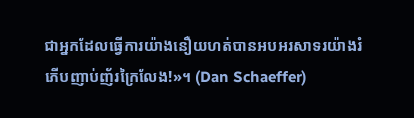ជាអ្នកដែលធ្វើការយ៉ាងនឿយហត់បានអបអរសាទរយ៉ាងរំភើបញាប់ញ័រក្រៃលែង!»។ (Dan Schaeffer)